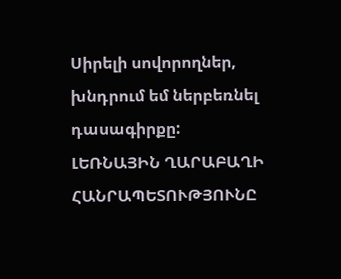Սիրելի սովորողներ, խնդրում եմ ներբեռնել դասագիրքը:
ԼԵՌՆԱՅԻՆ ՂԱՐԱԲԱՂԻ ՀԱՆՐԱՊԵՏՈՒԹՅՈՒՆԸ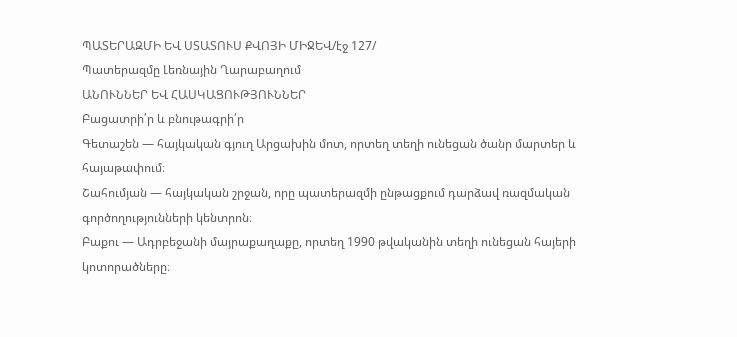ՊԱՏԵՐԱԶՄԻ ԵՎ ՍՏԱՏՈՒՍ ՔՎՈՅԻ ՄԻՋԵՎ/էջ 127/
Պատերազմը Լեռնային Ղարաբաղում
ԱՆՈՒՆՆԵՐ ԵՎ ՀԱՍԿԱՑՈՒԹՅՈՒՆՆԵՐ
Բացատրի՛ր և բնութագրի՛ր
Գետաշեն — հայկական գյուղ Արցախին մոտ, որտեղ տեղի ունեցան ծանր մարտեր և հայաթափում։
Շահումյան — հայկական շրջան, որը պատերազմի ընթացքում դարձավ ռազմական գործողությունների կենտրոն։
Բաքու — Ադրբեջանի մայրաքաղաքը, որտեղ 1990 թվականին տեղի ունեցան հայերի կոտորածները։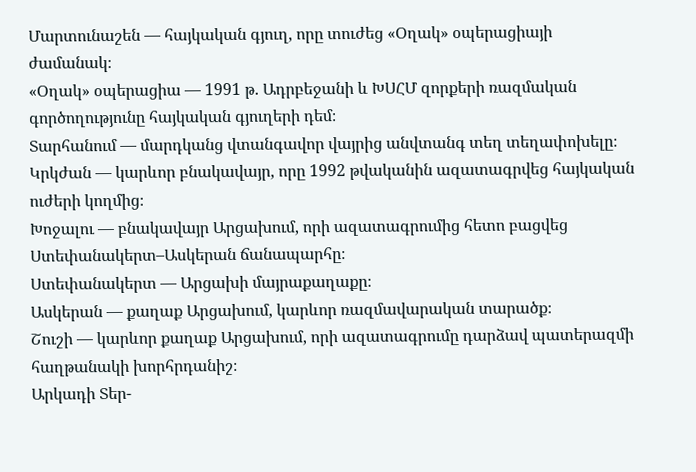Մարտունաշեն — հայկական գյուղ, որը տուժեց «Օղակ» օպերացիայի ժամանակ։
«Օղակ» օպերացիա — 1991 թ. Ադրբեջանի և ԽՍՀՄ զորքերի ռազմական գործողությունը հայկական գյուղերի դեմ։
Տարհանում — մարդկանց վտանգավոր վայրից անվտանգ տեղ տեղափոխելը։
Կրկժան — կարևոր բնակավայր, որը 1992 թվականին ազատագրվեց հայկական ուժերի կողմից։
Խոջալու — բնակավայր Արցախում, որի ազատագրումից հետո բացվեց Ստեփանակերտ–Ասկերան ճանապարհը։
Ստեփանակերտ — Արցախի մայրաքաղաքը։
Ասկերան — քաղաք Արցախում, կարևոր ռազմավարական տարածք։
Շուշի — կարևոր քաղաք Արցախում, որի ազատագրումը դարձավ պատերազմի հաղթանակի խորհրդանիշ։
Արկադի Տեր-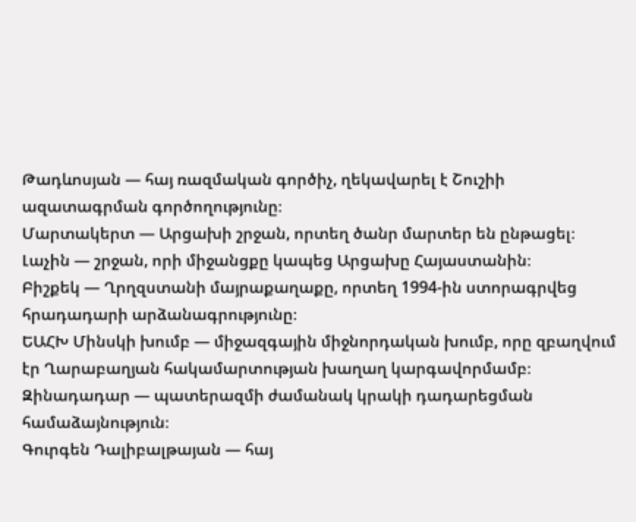Թադևոսյան — հայ ռազմական գործիչ, ղեկավարել է Շուշիի ազատագրման գործողությունը։
Մարտակերտ — Արցախի շրջան, որտեղ ծանր մարտեր են ընթացել։
Լաչին — շրջան, որի միջանցքը կապեց Արցախը Հայաստանին։
Բիշքեկ — Ղրղզստանի մայրաքաղաքը, որտեղ 1994-ին ստորագրվեց հրադադարի արձանագրությունը։
ԵԱՀԽ Մինսկի խումբ — միջազգային միջնորդական խումբ, որը զբաղվում էր Ղարաբաղյան հակամարտության խաղաղ կարգավորմամբ։
Զինադադար — պատերազմի ժամանակ կրակի դադարեցման համաձայնություն։
Գուրգեն Դալիբալթայան — հայ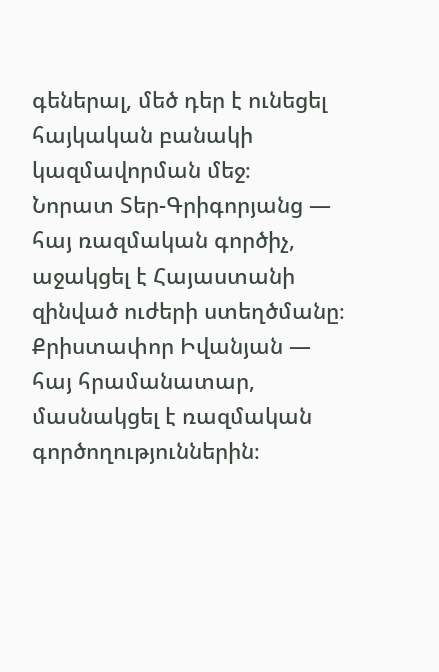գեներալ, մեծ դեր է ունեցել հայկական բանակի կազմավորման մեջ։
Նորատ Տեր-Գրիգորյանց — հայ ռազմական գործիչ, աջակցել է Հայաստանի զինված ուժերի ստեղծմանը։
Քրիստափոր Իվանյան — հայ հրամանատար, մասնակցել է ռազմական գործողություններին։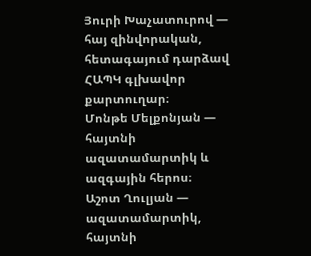Յուրի Խաչատուրով — հայ զինվորական, հետագայում դարձավ ՀԱՊԿ գլխավոր քարտուղար։
Մոնթե Մելքոնյան — հայտնի ազատամարտիկ և ազգային հերոս։
Աշոտ Ղուլյան — ազատամարտիկ, հայտնի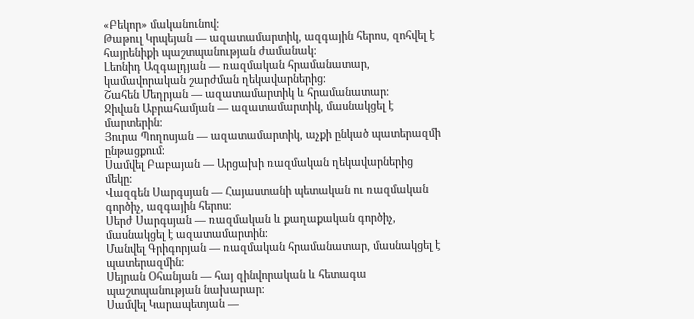«Բեկոր» մականունով։
Թաթուլ Կրպեյան — ազատամարտիկ, ազգային հերոս, զոհվել է հայրենիքի պաշտպանության ժամանակ։
Լեոնիդ Ազգալդյան — ռազմական հրամանատար, կամավորական շարժման ղեկավարներից։
Շահեն Մեղրյան — ազատամարտիկ և հրամանատար։
Ջիվան Աբրահամյան — ազատամարտիկ, մասնակցել է մարտերին։
Յուրա Պողոսյան — ազատամարտիկ, աչքի ընկած պատերազմի ընթացքում։
Սամվել Բաբայան — Արցախի ռազմական ղեկավարներից մեկը։
Վազգեն Սարգսյան — Հայաստանի պետական ու ռազմական գործիչ, ազգային հերոս։
Սերժ Սարգսյան — ռազմական և քաղաքական գործիչ, մասնակցել է ազատամարտին։
Մանվել Գրիգորյան — ռազմական հրամանատար, մասնակցել է պատերազմին։
Սեյրան Օհանյան — հայ զինվորական և հետագա պաշտպանության նախարար։
Սամվել Կարապետյան —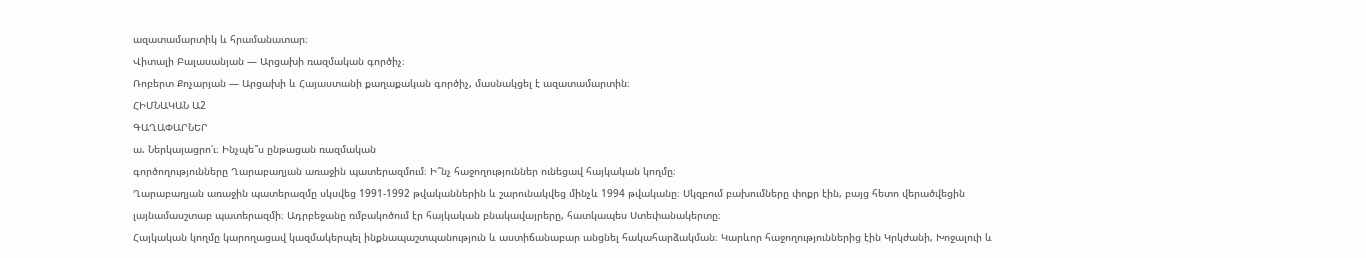ազատամարտիկ և հրամանատար։
Վիտալի Բալասանյան — Արցախի ռազմական գործիչ։
Ռոբերտ Քոչարյան — Արցախի և Հայաստանի քաղաքական գործիչ, մասնակցել է ազատամարտին։
ՀԻՄՆԱԿԱՆ Ա2
ԳԱՂԱՓԱՐՆԵՐ
ա. Ներկայացրո՛ւ։ Ինչպե՞ս ընթացան ռազմական
գործողությունները Ղարաբաղյան առաջին պատերազմում։ Ի՞նչ հաջողություններ ունեցավ հայկական կողմը։
Ղարաբաղյան առաջին պատերազմը սկսվեց 1991-1992 թվականներին և շարունակվեց մինչև 1994 թվականը։ Սկզբում բախումները փոքր էին, բայց հետո վերածվեցին լայնամասշտաբ պատերազմի։ Ադրբեջանը ռմբակոծում էր հայկական բնակավայրերը, հատկապես Ստեփանակերտը։
Հայկական կողմը կարողացավ կազմակերպել ինքնապաշտպանություն և աստիճանաբար անցնել հակահարձակման։ Կարևոր հաջողություններից էին Կրկժանի, Խոջալուի և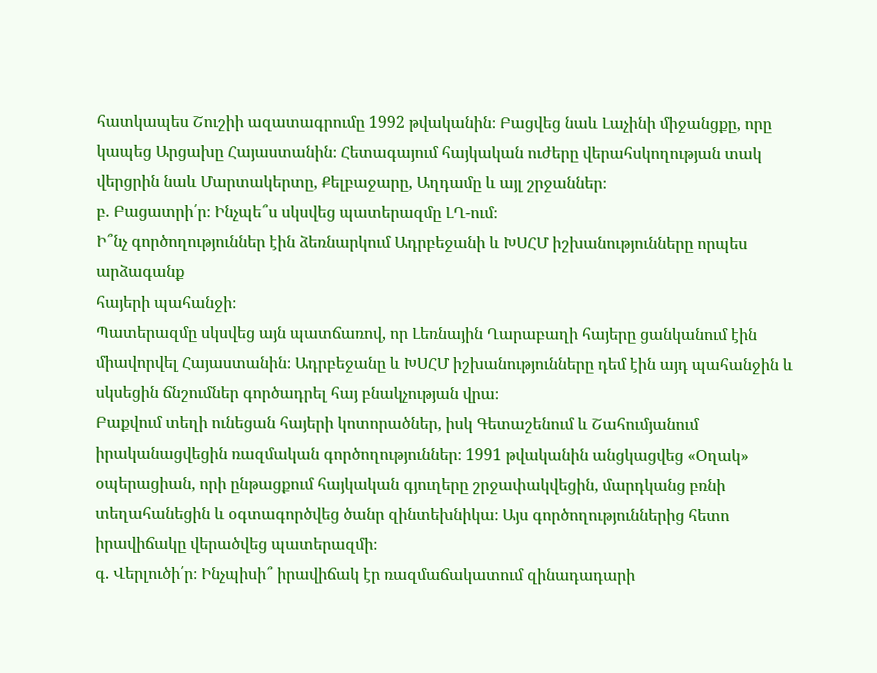հատկապես Շուշիի ազատագրումը 1992 թվականին։ Բացվեց նաև Լաչինի միջանցքը, որը կապեց Արցախը Հայաստանին։ Հետագայում հայկական ուժերը վերահսկողության տակ վերցրին նաև Մարտակերտը, Քելբաջարը, Աղդամը և այլ շրջաններ։
բ. Բացատրի՛ր։ Ինչպե՞ս սկսվեց պատերազմը ԼՂ-ում։
Ի՞նչ գործողություններ էին ձեռնարկում Ադրբեջանի և ԽՍՀՄ իշխանությունները որպես արձագանք
հայերի պահանջի։
Պատերազմը սկսվեց այն պատճառով, որ Լեռնային Ղարաբաղի հայերը ցանկանում էին միավորվել Հայաստանին։ Ադրբեջանը և ԽՍՀՄ իշխանությունները դեմ էին այդ պահանջին և սկսեցին ճնշումներ գործադրել հայ բնակչության վրա։
Բաքվում տեղի ունեցան հայերի կոտորածներ, իսկ Գետաշենում և Շահումյանում իրականացվեցին ռազմական գործողություններ։ 1991 թվականին անցկացվեց «Օղակ» օպերացիան, որի ընթացքում հայկական գյուղերը շրջափակվեցին, մարդկանց բռնի տեղահանեցին և օգտագործվեց ծանր զինտեխնիկա։ Այս գործողություններից հետո իրավիճակը վերածվեց պատերազմի։
գ. Վերլուծի՛ր։ Ինչպիսի՞ իրավիճակ էր ռազմաճակատում զինադադարի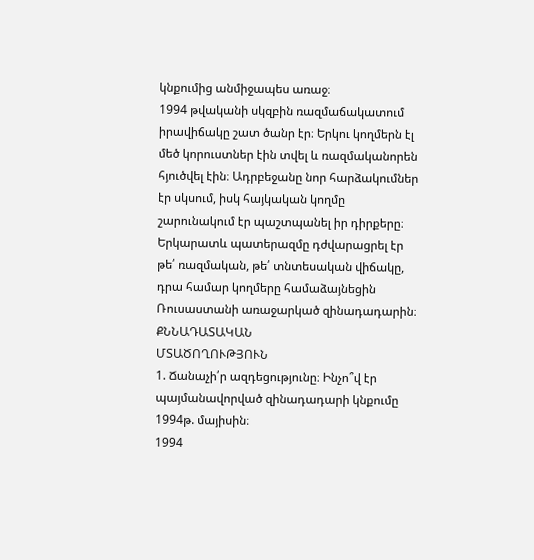կնքումից անմիջապես առաջ։
1994 թվականի սկզբին ռազմաճակատում իրավիճակը շատ ծանր էր։ Երկու կողմերն էլ մեծ կորուստներ էին տվել և ռազմականորեն հյուծվել էին։ Ադրբեջանը նոր հարձակումներ էր սկսում, իսկ հայկական կողմը շարունակում էր պաշտպանել իր դիրքերը։
Երկարատև պատերազմը դժվարացրել էր թե՛ ռազմական, թե՛ տնտեսական վիճակը, դրա համար կողմերը համաձայնեցին Ռուսաստանի առաջարկած զինադադարին։
ՔՆՆԱԴԱՏԱԿԱՆ
ՄՏԱԾՈՂՈՒԹՅՈՒՆ
1. Ճանաչի՛ր ազդեցությունը։ Ինչո՞վ էր պայմանավորված զինադադարի կնքումը 1994թ. մայիսին։
1994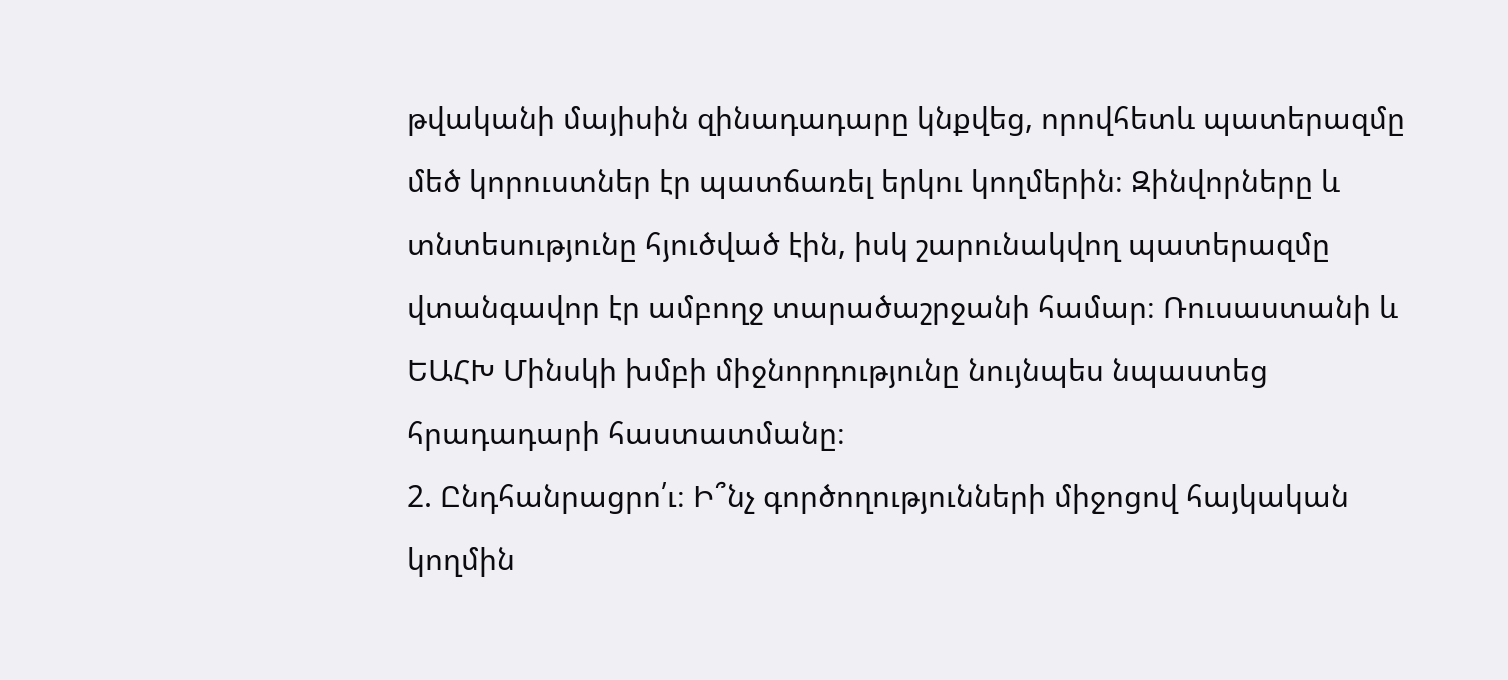թվականի մայիսին զինադադարը կնքվեց, որովհետև պատերազմը մեծ կորուստներ էր պատճառել երկու կողմերին։ Զինվորները և տնտեսությունը հյուծված էին, իսկ շարունակվող պատերազմը վտանգավոր էր ամբողջ տարածաշրջանի համար։ Ռուսաստանի և ԵԱՀԽ Մինսկի խմբի միջնորդությունը նույնպես նպաստեց հրադադարի հաստատմանը։
2. Ընդհանրացրո՛ւ։ Ի՞նչ գործողությունների միջոցով հայկական կողմին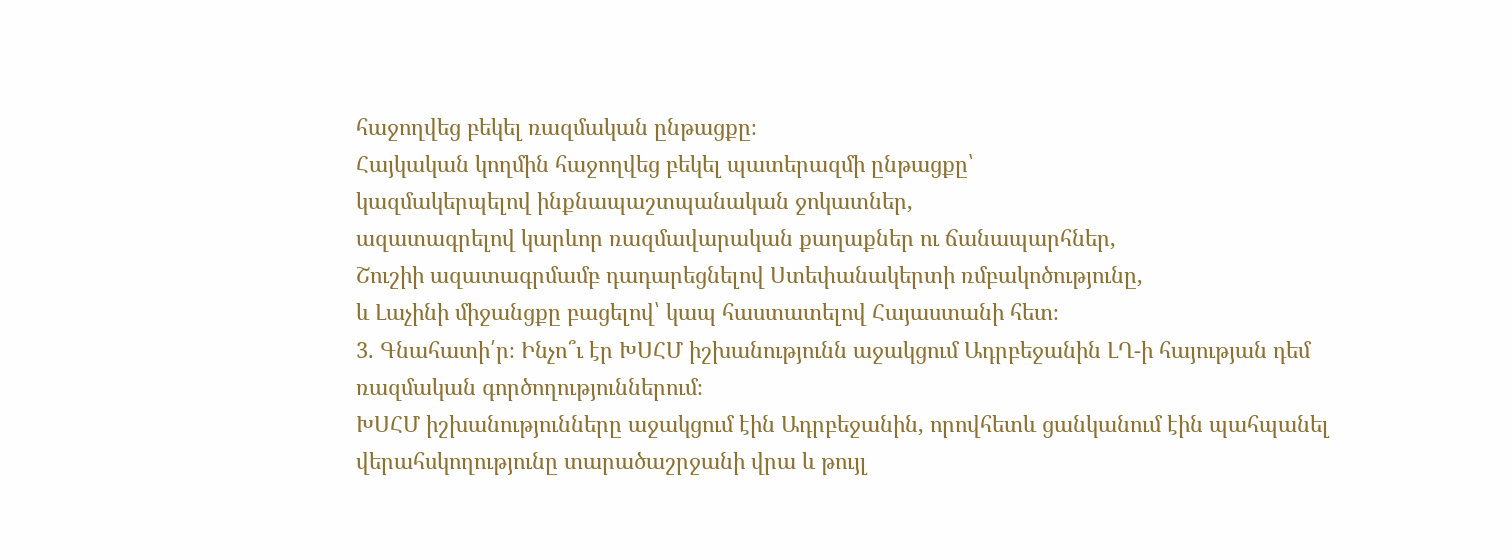հաջողվեց բեկել ռազմական ընթացքը։
Հայկական կողմին հաջողվեց բեկել պատերազմի ընթացքը՝
կազմակերպելով ինքնապաշտպանական ջոկատներ,
ազատագրելով կարևոր ռազմավարական քաղաքներ ու ճանապարհներ,
Շուշիի ազատագրմամբ դադարեցնելով Ստեփանակերտի ռմբակոծությունը,
և Լաչինի միջանցքը բացելով՝ կապ հաստատելով Հայաստանի հետ։
3. Գնահատի՛ր։ Ինչո՞ւ էր ԽՍՀՄ իշխանությունն աջակցում Ադրբեջանին ԼՂ-ի հայության դեմ ռազմական գործողություններում։
ԽՍՀՄ իշխանությունները աջակցում էին Ադրբեջանին, որովհետև ցանկանում էին պահպանել վերահսկողությունը տարածաշրջանի վրա և թույլ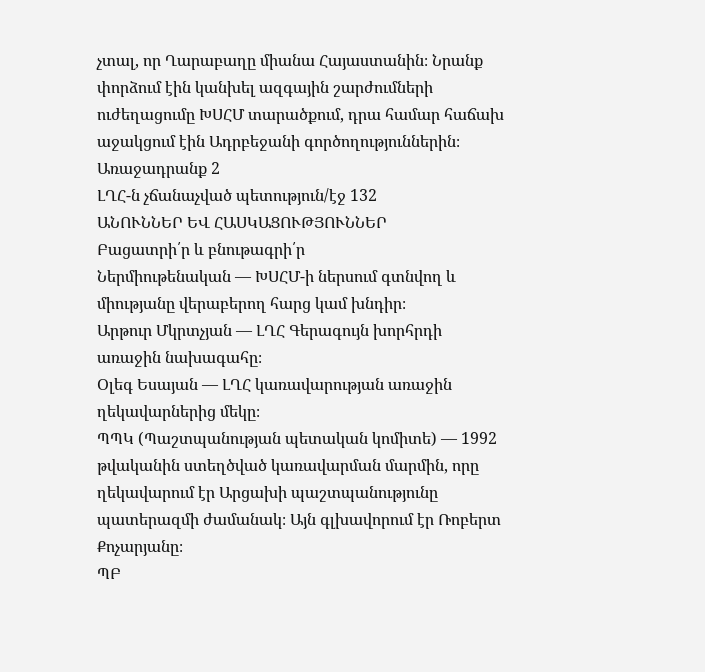չտալ, որ Ղարաբաղը միանա Հայաստանին։ Նրանք փորձում էին կանխել ազգային շարժումների ուժեղացումը ԽՍՀՄ տարածքում, դրա համար հաճախ աջակցում էին Ադրբեջանի գործողություններին։
Առաջադրանք 2
ԼՂՀ-ն չճանաչված պետություն/էջ 132
ԱՆՈՒՆՆԵՐ ԵՎ ՀԱՍԿԱՑՈՒԹՅՈՒՆՆԵՐ
Բացատրի՛ր և բնութագրի՛ր
Ներմիութենական — ԽՍՀՄ-ի ներսում գտնվող և միությանը վերաբերող հարց կամ խնդիր։
Արթուր Մկրտչյան — ԼՂՀ Գերագույն խորհրդի առաջին նախագահը։
Օլեգ Եսայան — ԼՂՀ կառավարության առաջին ղեկավարներից մեկը։
ՊՊԿ (Պաշտպանության պետական կոմիտե) — 1992 թվականին ստեղծված կառավարման մարմին, որը ղեկավարում էր Արցախի պաշտպանությունը պատերազմի ժամանակ։ Այն գլխավորում էր Ռոբերտ Քոչարյանը։
ՊԲ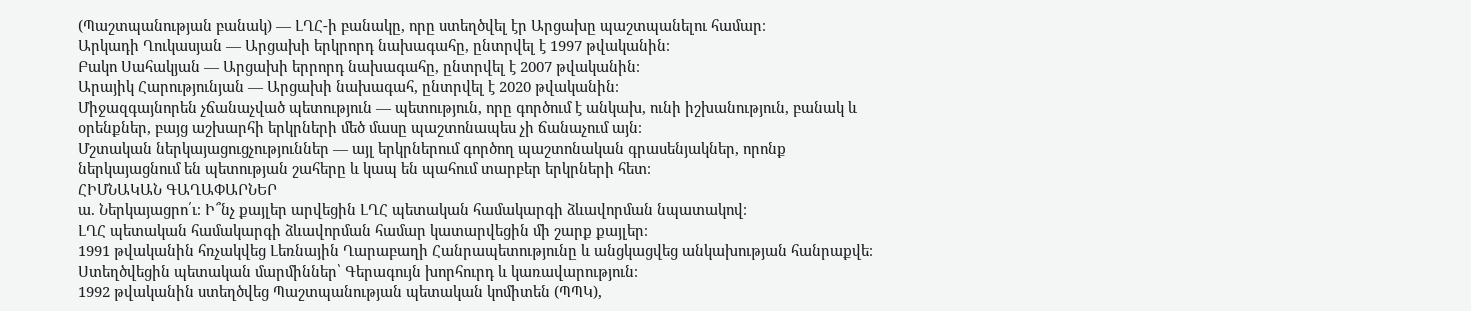(Պաշտպանության բանակ) — ԼՂՀ-ի բանակը, որը ստեղծվել էր Արցախը պաշտպանելու համար։
Արկադի Ղուկասյան — Արցախի երկրորդ նախագահը, ընտրվել է 1997 թվականին։
Բակո Սահակյան — Արցախի երրորդ նախագահը, ընտրվել է 2007 թվականին։
Արայիկ Հարությունյան — Արցախի նախագահ, ընտրվել է 2020 թվականին։
Միջազգայնորեն չճանաչված պետություն — պետություն, որը գործում է անկախ, ունի իշխանություն, բանակ և օրենքներ, բայց աշխարհի երկրների մեծ մասը պաշտոնապես չի ճանաչում այն։
Մշտական ներկայացուցչություններ — այլ երկրներում գործող պաշտոնական գրասենյակներ, որոնք ներկայացնում են պետության շահերը և կապ են պահում տարբեր երկրների հետ։
ՀԻՄՆԱԿԱՆ ԳԱՂԱՓԱՐՆԵՐ
ա. Ներկայացրո՛ւ։ Ի՞նչ քայլեր արվեցին ԼՂՀ պետական համակարգի ձևավորման նպատակով։
ԼՂՀ պետական համակարգի ձևավորման համար կատարվեցին մի շարք քայլեր։
1991 թվականին հռչակվեց Լեռնային Ղարաբաղի Հանրապետությունը և անցկացվեց անկախության հանրաքվե։ Ստեղծվեցին պետական մարմիններ՝ Գերագույն խորհուրդ և կառավարություն։
1992 թվականին ստեղծվեց Պաշտպանության պետական կոմիտեն (ՊՊԿ),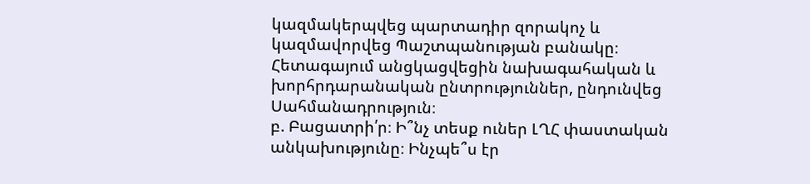կազմակերպվեց պարտադիր զորակոչ և կազմավորվեց Պաշտպանության բանակը։ Հետագայում անցկացվեցին նախագահական և խորհրդարանական ընտրություններ, ընդունվեց Սահմանադրություն։
բ. Բացատրի՛ր։ Ի՞նչ տեսք ուներ ԼՂՀ փաստական անկախությունը։ Ինչպե՞ս էր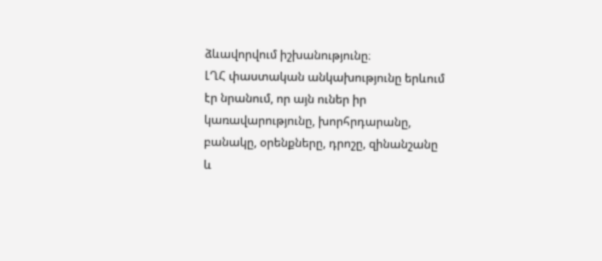ձևավորվում իշխանությունը։
ԼՂՀ փաստական անկախությունը երևում էր նրանում, որ այն ուներ իր կառավարությունը, խորհրդարանը, բանակը, օրենքները, դրոշը, զինանշանը և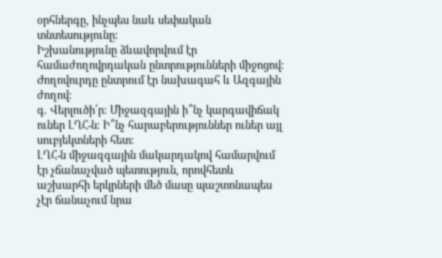օրհներգը, ինչպես նաև սեփական տնտեսությունը։
Իշխանությունը ձևավորվում էր համաժողովրդական ընտրությունների միջոցով։ Ժողովուրդը ընտրում էր նախագահ և Ազգային ժողով։
գ. Վերլուծի՛ր։ Միջազգային ի՞նչ կարգավիճակ ուներ ԼՂՀ-ն։ Ի՞նչ հարաբերություններ ուներ այլ սուբյեկտների հետ։
ԼՂՀ-ն միջազգային մակարդակով համարվում էր չճանաչված պետություն, որովհետև աշխարհի երկրների մեծ մասը պաշտոնապես չէր ճանաչում նրա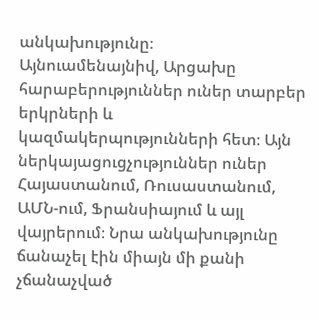անկախությունը։
Այնուամենայնիվ, Արցախը հարաբերություններ ուներ տարբեր երկրների և կազմակերպությունների հետ։ Այն ներկայացուցչություններ ուներ Հայաստանում, Ռուսաստանում, ԱՄՆ-ում, Ֆրանսիայում և այլ վայրերում։ Նրա անկախությունը ճանաչել էին միայն մի քանի չճանաչված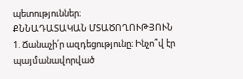պետություններ։
ՔՆՆԱԴԱՏԱԿԱՆ ՄՏԱԾՈՂՈՒԹՅՈՒՆ
1. Ճանաչի՛ր ազդեցությունը։ Ինչո՞վ էր պայմանավորված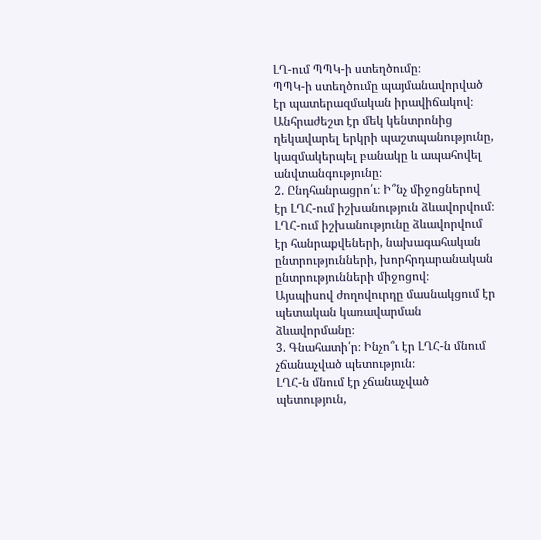ԼՂ-ում ՊՊԿ-ի ստեղծումը։
ՊՊԿ-ի ստեղծումը պայմանավորված էր պատերազմական իրավիճակով։ Անհրաժեշտ էր մեկ կենտրոնից ղեկավարել երկրի պաշտպանությունը, կազմակերպել բանակը և ապահովել անվտանգությունը։
2. Ընդհանրացրո՛ւ։ Ի՞նչ միջոցներով էր ԼՂՀ-ում իշխանություն ձևավորվում։
ԼՂՀ-ում իշխանությունը ձևավորվում էր հանրաքվեների, նախագահական ընտրությունների, խորհրդարանական ընտրությունների միջոցով։
Այսպիսով ժողովուրդը մասնակցում էր պետական կառավարման ձևավորմանը։
3. Գնահատի՛ր։ Ինչո՞ւ էր ԼՂՀ-ն մնում չճանաչված պետություն։
ԼՂՀ-ն մնում էր չճանաչված պետություն,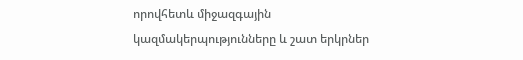որովհետև միջազգային կազմակերպությունները և շատ երկրներ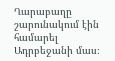Ղարաբաղը շարունակում էին համարել Ադրբեջանի մաս։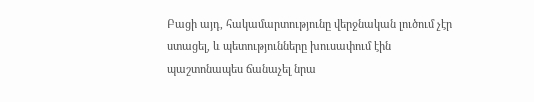Բացի այդ, հակամարտությունը վերջնական լուծում չէր ստացել, և պետությունները խուսափում էին պաշտոնապես ճանաչել նրա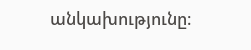անկախությունը։